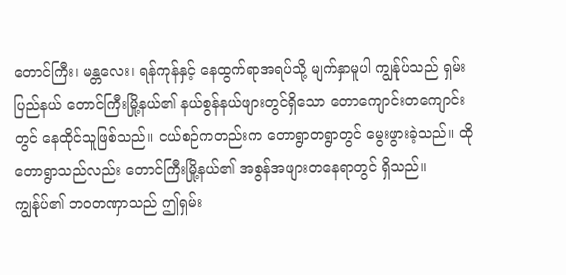တောင်ကြီး၊ မန္တလေး၊ ရန်ကုန်နှင့် နေထွက်ရာအရပ်သို့ မျက်နှာမူပါ ကျွန်ုပ်သည် ရှမ်းပြည်နယ် တောင်ကြီးမြို့နယ်၏ နယ်စွန်နယ်ဖျားတွင်ရှိသော တောကျောင်းတကျောင်းတွင် နေထိုင်သူဖြစ်သည်။ ငယ်စဉ်ကတည်းက တောရွာတရွာတွင် မွေးဖွားခဲ့သည်။ ထိုတောရွာသည်လည်း တောင်ကြီးမြို့နယ်၏ အစွန်အဖျားတနေရာတွင် ရှိသည်။ ကျွန်ုပ်၏ ဘဝတဏှာသည် ဤရှမ်း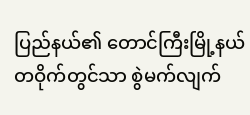ပြည်နယ်၏ တောင်ကြီးမြို့နယ်တဝိုက်တွင်သာ စွဲမက်လျက်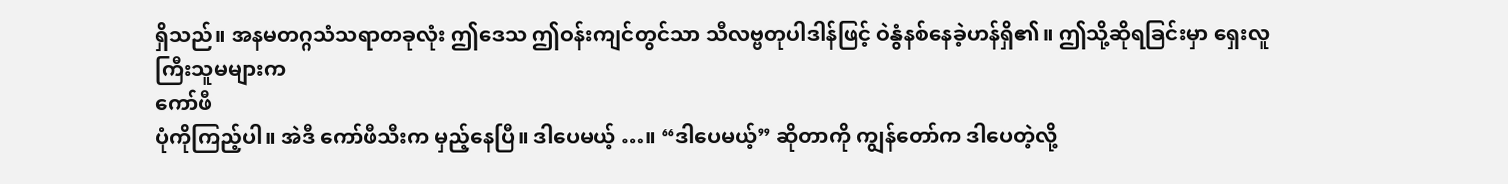ရှိသည်။ အနမတဂ္ဂသံသရာတခုလုံး ဤဒေသ ဤဝန်းကျင်တွင်သာ သီလဗ္ဗတုပါဒါန်ဖြင့် ဝဲနွံနစ်နေခဲ့ဟန်ရှိ၏။ ဤသို့ဆိုရခြင်းမှာ ရှေးလူကြီးသူမများက
ကော်ဖီ
ပုံကိုကြည့်ပါ။ အဲဒီ ကော်ဖီသီးက မှည့်နေပြီ။ ဒါပေမယ့် …။ “ဒါပေမယ့်” ဆိုတာကို ကျွန်တော်က ဒါပေတဲ့လို့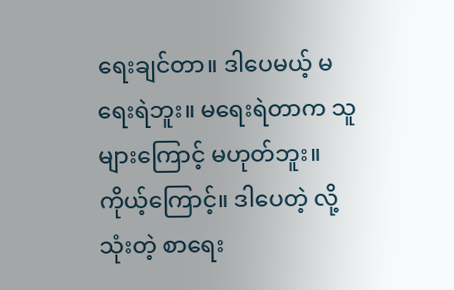ရေးချင်တာ။ ဒါပေမယ့် မရေးရဲဘူး။ မရေးရဲတာက သူများကြောင့် မဟုတ်ဘူး။ ကိုယ့်ကြောင့်။ ဒါပေတဲ့ လို့သုံးတဲ့ စာရေး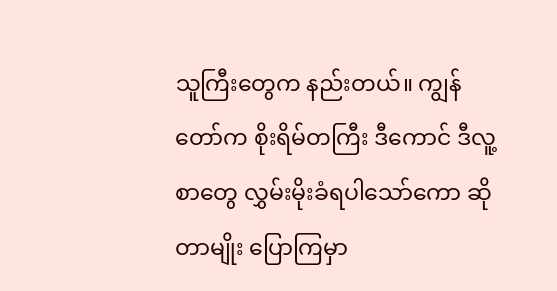သူကြီးတွေက နည်းတယ်။ ကျွန်တော်က စိုးရိမ်တကြီး ဒီကောင် ဒီလူ့စာတွေ လွှမ်းမိုးခံရပါသော်ကော ဆိုတာမျိုး ပြောကြမှာ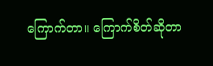ကြောက်တာ။ ကြောက်စိတ်ဆိုတာ